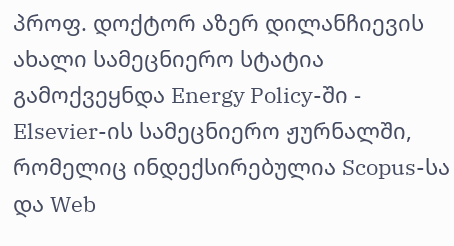პროფ. დოქტორ აზერ დილანჩიევის ახალი სამეცნიერო სტატია გამოქვეყნდა Energy Policy-ში - Elsevier-ის სამეცნიერო ჟურნალში, რომელიც ინდექსირებულია Scopus-სა და Web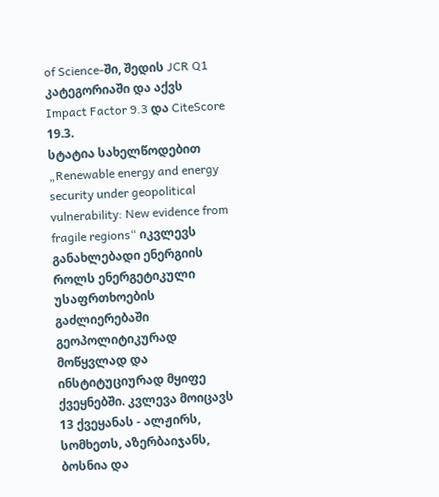of Science-ში, შედის JCR Q1 კატეგორიაში და აქვს Impact Factor 9.3 და CiteScore 19.3.
სტატია სახელწოდებით „Renewable energy and energy security under geopolitical vulnerability: New evidence from fragile regions“ იკვლევს განახლებადი ენერგიის როლს ენერგეტიკული უსაფრთხოების გაძლიერებაში გეოპოლიტიკურად მოწყვლად და ინსტიტუციურად მყიფე ქვეყნებში. კვლევა მოიცავს 13 ქვეყანას - ალჟირს, სომხეთს, აზერბაიჯანს, ბოსნია და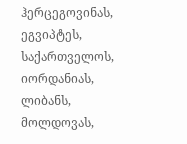ჰერცეგოვინას, ეგვიპტეს, საქართველოს, იორდანიას, ლიბანს, მოლდოვას,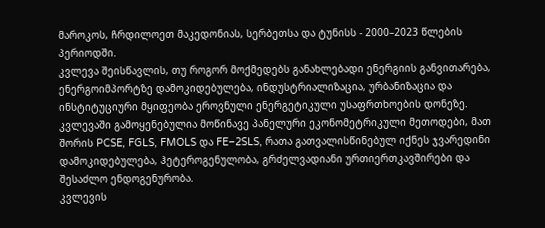მაროკოს, ჩრდილოეთ მაკედონიას, სერბეთსა და ტუნისს - 2000–2023 წლების პერიოდში.
კვლევა შეისწავლის, თუ როგორ მოქმედებს განახლებადი ენერგიის განვითარება, ენერგოიმპორტზე დამოკიდებულება, ინდუსტრიალიზაცია, ურბანიზაცია და ინსტიტუციური მყიფეობა ეროვნული ენერგეტიკული უსაფრთხოების დონეზე. კვლევაში გამოყენებულია მოწინავე პანელური ეკონომეტრიკული მეთოდები, მათ შორის PCSE, FGLS, FMOLS და FE–2SLS, რათა გათვალისწინებულ იქნეს ჯვარედინი დამოკიდებულება, ჰეტეროგენულობა, გრძელვადიანი ურთიერთკავშირები და შესაძლო ენდოგენურობა.
კვლევის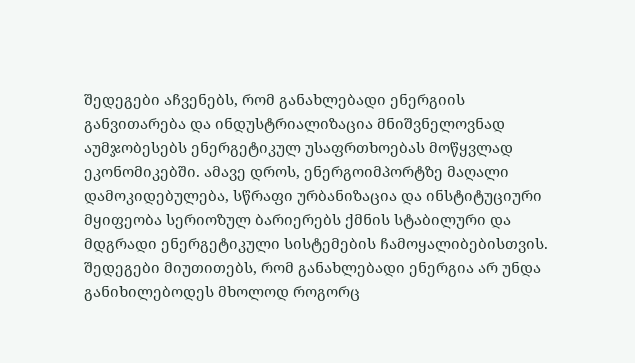შედეგები აჩვენებს, რომ განახლებადი ენერგიის განვითარება და ინდუსტრიალიზაცია მნიშვნელოვნად აუმჯობესებს ენერგეტიკულ უსაფრთხოებას მოწყვლად ეკონომიკებში. ამავე დროს, ენერგოიმპორტზე მაღალი დამოკიდებულება, სწრაფი ურბანიზაცია და ინსტიტუციური მყიფეობა სერიოზულ ბარიერებს ქმნის სტაბილური და მდგრადი ენერგეტიკული სისტემების ჩამოყალიბებისთვის. შედეგები მიუთითებს, რომ განახლებადი ენერგია არ უნდა განიხილებოდეს მხოლოდ როგორც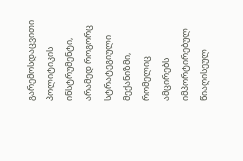გარემოსდაცვითი პოლიტიკის ინსტრუმენტი, არამედ როგორც სტრატეგიული მექანიზმი, რომელიც ამცირებს იმპორტირებულ წიაღისეულ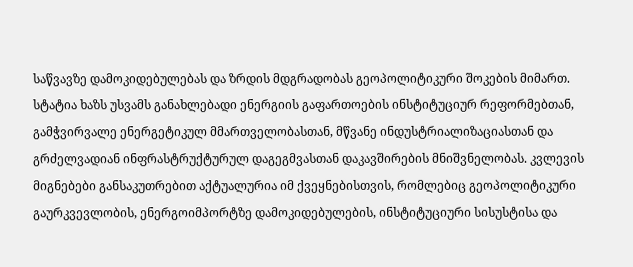საწვავზე დამოკიდებულებას და ზრდის მდგრადობას გეოპოლიტიკური შოკების მიმართ.
სტატია ხაზს უსვამს განახლებადი ენერგიის გაფართოების ინსტიტუციურ რეფორმებთან, გამჭვირვალე ენერგეტიკულ მმართველობასთან, მწვანე ინდუსტრიალიზაციასთან და გრძელვადიან ინფრასტრუქტურულ დაგეგმვასთან დაკავშირების მნიშვნელობას. კვლევის მიგნებები განსაკუთრებით აქტუალურია იმ ქვეყნებისთვის, რომლებიც გეოპოლიტიკური გაურკვევლობის, ენერგოიმპორტზე დამოკიდებულების, ინსტიტუციური სისუსტისა და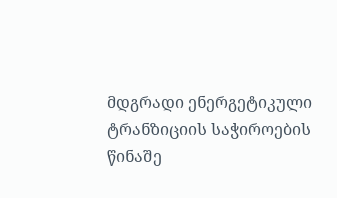მდგრადი ენერგეტიკული ტრანზიციის საჭიროების წინაშე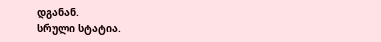დგანან.
სრული სტატია.